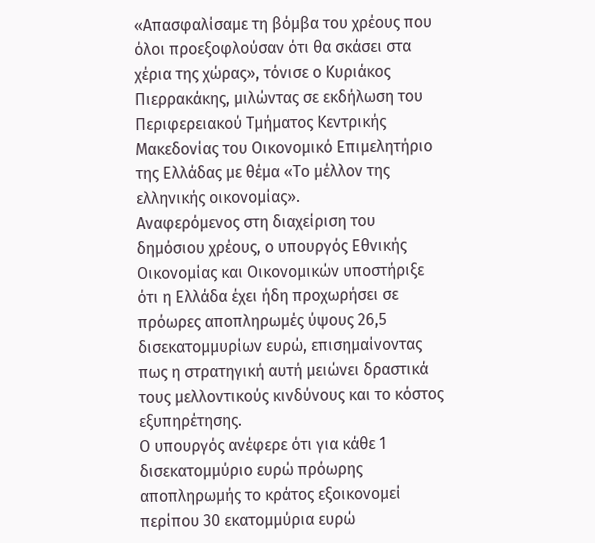«Απασφαλίσαμε τη βόμβα του χρέους που όλοι προεξοφλούσαν ότι θα σκάσει στα χέρια της χώρας», τόνισε ο Κυριάκος Πιερρακάκης, μιλώντας σε εκδήλωση του Περιφερειακού Τμήματος Κεντρικής Μακεδονίας του Οικονομικό Επιμελητήριο της Ελλάδας με θέμα «Το μέλλον της ελληνικής οικονομίας».
Αναφερόμενος στη διαχείριση του δημόσιου χρέους, ο υπουργός Εθνικής Οικονομίας και Οικονομικών υποστήριξε ότι η Ελλάδα έχει ήδη προχωρήσει σε πρόωρες αποπληρωμές ύψους 26,5 δισεκατομμυρίων ευρώ, επισημαίνοντας πως η στρατηγική αυτή μειώνει δραστικά τους μελλοντικούς κινδύνους και το κόστος εξυπηρέτησης.
Ο υπουργός ανέφερε ότι για κάθε 1 δισεκατομμύριο ευρώ πρόωρης αποπληρωμής το κράτος εξοικονομεί περίπου 30 εκατομμύρια ευρώ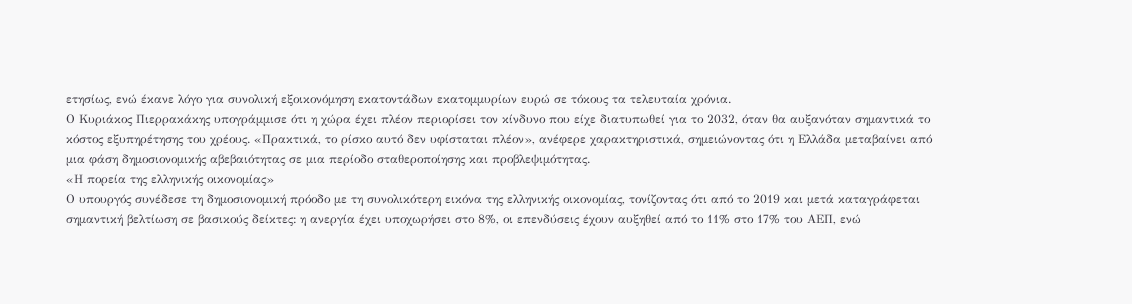ετησίως, ενώ έκανε λόγο για συνολική εξοικονόμηση εκατοντάδων εκατομμυρίων ευρώ σε τόκους τα τελευταία χρόνια.
Ο Κυριάκος Πιερρακάκης υπογράμμισε ότι η χώρα έχει πλέον περιορίσει τον κίνδυνο που είχε διατυπωθεί για το 2032, όταν θα αυξανόταν σημαντικά το κόστος εξυπηρέτησης του χρέους. «Πρακτικά, το ρίσκο αυτό δεν υφίσταται πλέον», ανέφερε χαρακτηριστικά, σημειώνοντας ότι η Ελλάδα μεταβαίνει από μια φάση δημοσιονομικής αβεβαιότητας σε μια περίοδο σταθεροποίησης και προβλεψιμότητας.
«Η πορεία της ελληνικής οικονομίας»
Ο υπουργός συνέδεσε τη δημοσιονομική πρόοδο με τη συνολικότερη εικόνα της ελληνικής οικονομίας, τονίζοντας ότι από το 2019 και μετά καταγράφεται σημαντική βελτίωση σε βασικούς δείκτες: η ανεργία έχει υποχωρήσει στο 8%, οι επενδύσεις έχουν αυξηθεί από το 11% στο 17% του ΑΕΠ, ενώ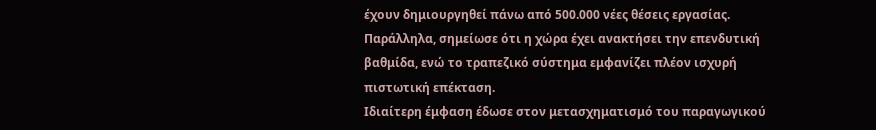έχουν δημιουργηθεί πάνω από 500.000 νέες θέσεις εργασίας. Παράλληλα, σημείωσε ότι η χώρα έχει ανακτήσει την επενδυτική βαθμίδα, ενώ το τραπεζικό σύστημα εμφανίζει πλέον ισχυρή πιστωτική επέκταση.
Ιδιαίτερη έμφαση έδωσε στον μετασχηματισμό του παραγωγικού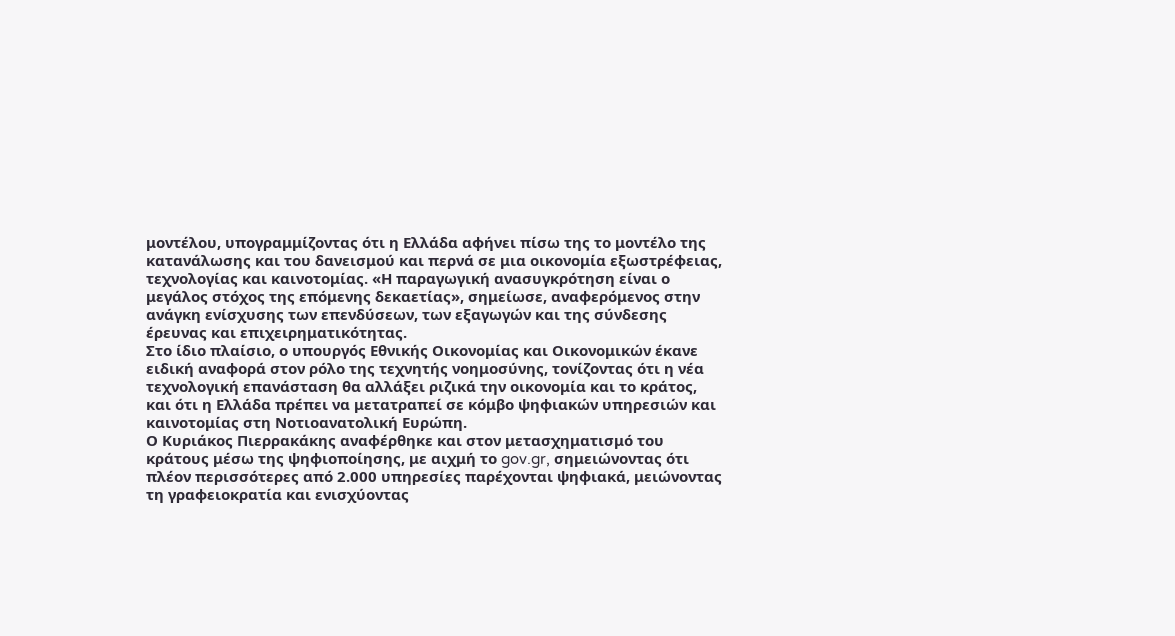μοντέλου, υπογραμμίζοντας ότι η Ελλάδα αφήνει πίσω της το μοντέλο της κατανάλωσης και του δανεισμού και περνά σε μια οικονομία εξωστρέφειας, τεχνολογίας και καινοτομίας. «Η παραγωγική ανασυγκρότηση είναι ο μεγάλος στόχος της επόμενης δεκαετίας», σημείωσε, αναφερόμενος στην ανάγκη ενίσχυσης των επενδύσεων, των εξαγωγών και της σύνδεσης έρευνας και επιχειρηματικότητας.
Στο ίδιο πλαίσιο, ο υπουργός Εθνικής Οικονομίας και Οικονομικών έκανε ειδική αναφορά στον ρόλο της τεχνητής νοημοσύνης, τονίζοντας ότι η νέα τεχνολογική επανάσταση θα αλλάξει ριζικά την οικονομία και το κράτος, και ότι η Ελλάδα πρέπει να μετατραπεί σε κόμβο ψηφιακών υπηρεσιών και καινοτομίας στη Νοτιοανατολική Ευρώπη.
Ο Κυριάκος Πιερρακάκης αναφέρθηκε και στον μετασχηματισμό του κράτους μέσω της ψηφιοποίησης, με αιχμή το gov.gr, σημειώνοντας ότι πλέον περισσότερες από 2.000 υπηρεσίες παρέχονται ψηφιακά, μειώνοντας τη γραφειοκρατία και ενισχύοντας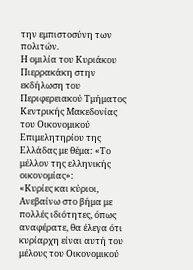την εμπιστοσύνη των πολιτών.
Η ομιλία του Κυριάκου Πιερρακάκη στην εκδήλωση του Περιφερειακού Τμήματος Κεντρικής Μακεδονίας του Οικονομικού Επιμελητηρίου της Ελλάδας με θέμα: «Το μέλλον της ελληνικής οικονομίας»:
«Κυρίες και κύριοι,
Ανεβαίνω στο βήμα με πολλές ιδιότητες, όπως αναφέρατε, θα έλεγα ότι κυρίαρχη είναι αυτή του μέλους του Οικονομικού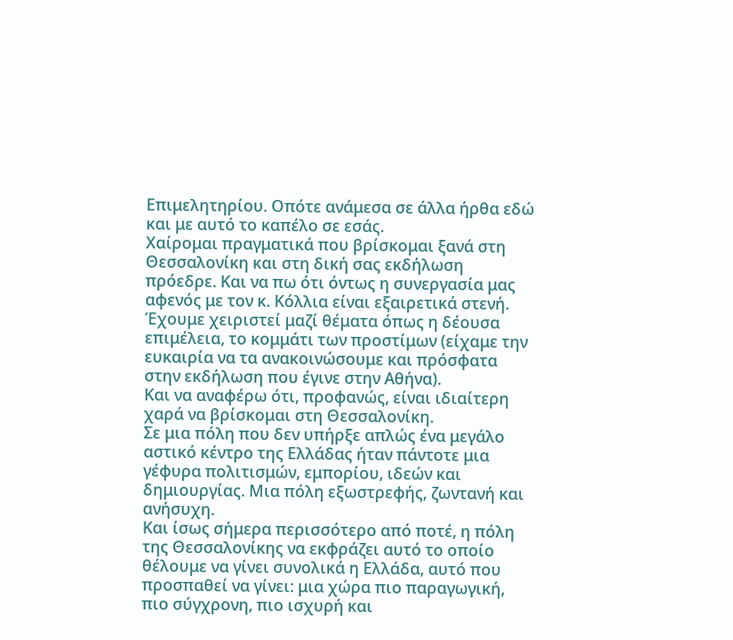Επιμελητηρίου. Οπότε ανάμεσα σε άλλα ήρθα εδώ και με αυτό το καπέλο σε εσάς.
Χαίρομαι πραγματικά που βρίσκομαι ξανά στη Θεσσαλονίκη και στη δική σας εκδήλωση πρόεδρε. Και να πω ότι όντως η συνεργασία μας αφενός με τον κ. Κόλλια είναι εξαιρετικά στενή. Έχουμε χειριστεί μαζί θέματα όπως η δέουσα επιμέλεια, το κομμάτι των προστίμων (είχαμε την ευκαιρία να τα ανακοινώσουμε και πρόσφατα στην εκδήλωση που έγινε στην Αθήνα).
Και να αναφέρω ότι, προφανώς, είναι ιδιαίτερη χαρά να βρίσκομαι στη Θεσσαλονίκη.
Σε μια πόλη που δεν υπήρξε απλώς ένα μεγάλο αστικό κέντρο της Ελλάδας ήταν πάντοτε μια γέφυρα πολιτισμών, εμπορίου, ιδεών και δημιουργίας. Μια πόλη εξωστρεφής, ζωντανή και ανήσυχη.
Και ίσως σήμερα περισσότερο από ποτέ, η πόλη της Θεσσαλονίκης να εκφράζει αυτό το οποίο θέλουμε να γίνει συνολικά η Ελλάδα, αυτό που προσπαθεί να γίνει: μια χώρα πιο παραγωγική, πιο σύγχρονη, πιο ισχυρή και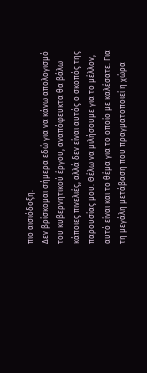πιο αισιόδοξη.
Δεν βρίσκομαι σήμερα εδώ για να κάνω απολογισμό του κυβερνητικού έργου, αναπόφευκτα θα βάλω κάποιες πινελιές, αλλά δεν είναι αυτός ο σκοπός της παρουσίας μου. Θέλω να μιλήσουμε για το μέλλον, αυτό είναι και το θέμα για το οποίο με καλέσατε. Για τη μεγάλη μετάβαση που πραγματοποιεί η χώρα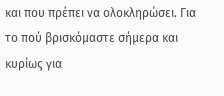και που πρέπει να ολοκληρώσει. Για το πού βρισκόμαστε σήμερα και κυρίως για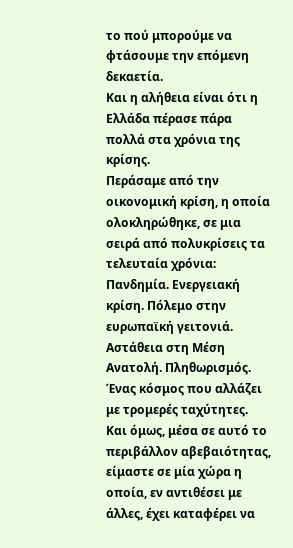το πού μπορούμε να φτάσουμε την επόμενη δεκαετία.
Και η αλήθεια είναι ότι η Ελλάδα πέρασε πάρα πολλά στα χρόνια της κρίσης.
Περάσαμε από την οικονομική κρίση, η οποία ολοκληρώθηκε, σε μια σειρά από πολυκρίσεις τα τελευταία χρόνια: Πανδημία. Ενεργειακή κρίση. Πόλεμο στην ευρωπαϊκή γειτονιά. Αστάθεια στη Μέση Ανατολή. Πληθωρισμός. Ένας κόσμος που αλλάζει με τρομερές ταχύτητες.
Και όμως, μέσα σε αυτό το περιβάλλον αβεβαιότητας, είμαστε σε μία χώρα η οποία, εν αντιθέσει με άλλες, έχει καταφέρει να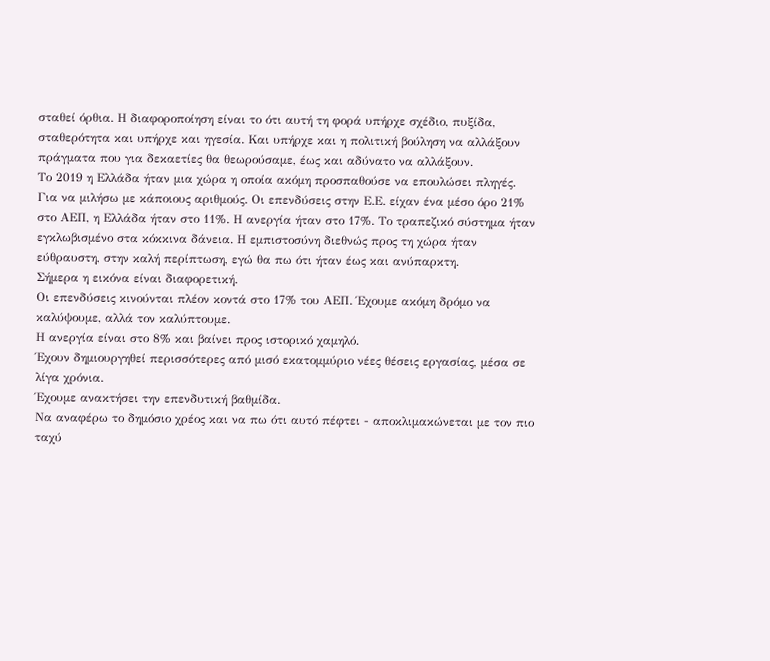σταθεί όρθια. Η διαφοροποίηση είναι το ότι αυτή τη φορά υπήρχε σχέδιο, πυξίδα, σταθερότητα και υπήρχε και ηγεσία. Και υπήρχε και η πολιτική βούληση να αλλάξουν πράγματα που για δεκαετίες θα θεωρούσαμε, έως και αδύνατο να αλλάξουν.
Το 2019 η Ελλάδα ήταν μια χώρα η οποία ακόμη προσπαθούσε να επουλώσει πληγές.
Για να μιλήσω με κάποιους αριθμούς. Οι επενδύσεις στην Ε.Ε. είχαν ένα μέσο όρο 21% στο ΑΕΠ, η Ελλάδα ήταν στο 11%. Η ανεργία ήταν στο 17%. Το τραπεζικό σύστημα ήταν εγκλωβισμένο στα κόκκινα δάνεια. Η εμπιστοσύνη διεθνώς προς τη χώρα ήταν εύθραυστη, στην καλή περίπτωση, εγώ θα πω ότι ήταν έως και ανύπαρκτη.
Σήμερα η εικόνα είναι διαφορετική.
Οι επενδύσεις κινούνται πλέον κοντά στο 17% του ΑΕΠ. Έχουμε ακόμη δρόμο να καλύψουμε, αλλά τον καλύπτουμε.
Η ανεργία είναι στο 8% και βαίνει προς ιστορικό χαμηλό.
Έχουν δημιουργηθεί περισσότερες από μισό εκατομμύριο νέες θέσεις εργασίας, μέσα σε λίγα χρόνια.
Έχουμε ανακτήσει την επενδυτική βαθμίδα.
Να αναφέρω το δημόσιο χρέος και να πω ότι αυτό πέφτει - αποκλιμακώνεται με τον πιο ταχύ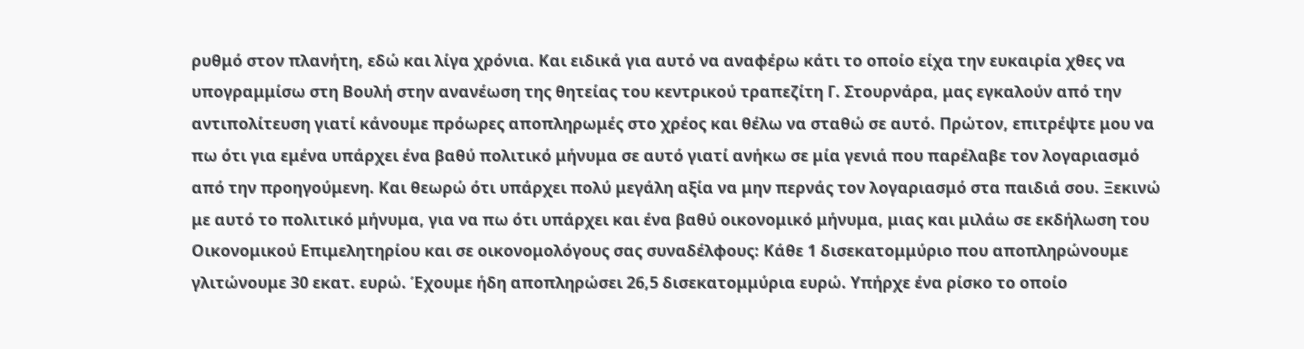ρυθμό στον πλανήτη, εδώ και λίγα χρόνια. Και ειδικά για αυτό να αναφέρω κάτι το οποίο είχα την ευκαιρία χθες να υπογραμμίσω στη Βουλή στην ανανέωση της θητείας του κεντρικού τραπεζίτη Γ. Στουρνάρα, μας εγκαλούν από την αντιπολίτευση γιατί κάνουμε πρόωρες αποπληρωμές στο χρέος και θέλω να σταθώ σε αυτό. Πρώτον, επιτρέψτε μου να πω ότι για εμένα υπάρχει ένα βαθύ πολιτικό μήνυμα σε αυτό γιατί ανήκω σε μία γενιά που παρέλαβε τον λογαριασμό από την προηγούμενη. Και θεωρώ ότι υπάρχει πολύ μεγάλη αξία να μην περνάς τον λογαριασμό στα παιδιά σου. Ξεκινώ με αυτό το πολιτικό μήνυμα, για να πω ότι υπάρχει και ένα βαθύ οικονομικό μήνυμα, μιας και μιλάω σε εκδήλωση του Οικονομικού Επιμελητηρίου και σε οικονομολόγους σας συναδέλφους: Κάθε 1 δισεκατομμύριο που αποπληρώνουμε γλιτώνουμε 30 εκατ. ευρώ. Έχουμε ήδη αποπληρώσει 26,5 δισεκατομμύρια ευρώ. Υπήρχε ένα ρίσκο το οποίο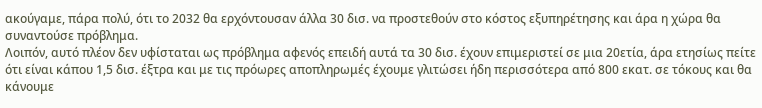ακούγαμε, πάρα πολύ, ότι το 2032 θα ερχόντουσαν άλλα 30 δισ. να προστεθούν στο κόστος εξυπηρέτησης και άρα η χώρα θα συναντούσε πρόβλημα.
Λοιπόν, αυτό πλέον δεν υφίσταται ως πρόβλημα αφενός επειδή αυτά τα 30 δισ. έχουν επιμεριστεί σε μια 20ετία, άρα ετησίως πείτε ότι είναι κάπου 1,5 δισ. έξτρα και με τις πρόωρες αποπληρωμές έχουμε γλιτώσει ήδη περισσότερα από 800 εκατ. σε τόκους και θα κάνουμε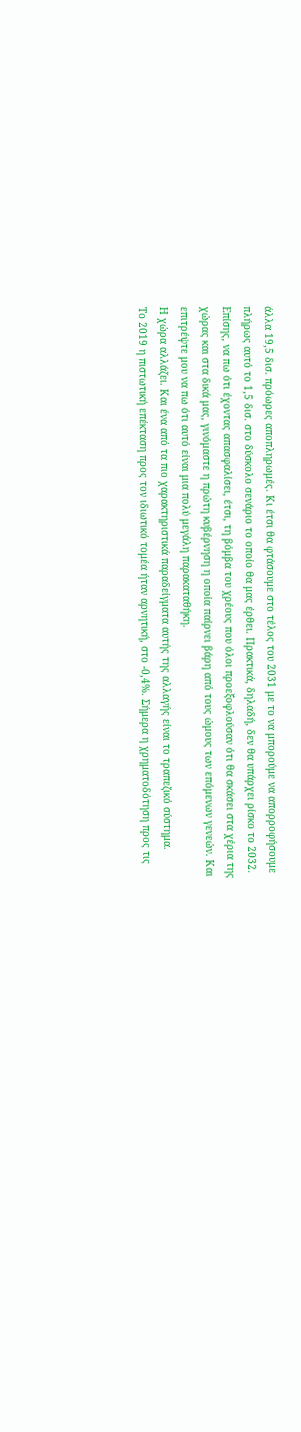άλλα 19,5 δισ. πρόωρες αποπληρωμές. Κι έτσι θα φτάσουμε στο τέλος του 2031 με το να μπορούμε να απορροφήσουμε πλήρως αυτό το 1,5 δισ. στο δύσκολο σενάριο το οποίο θα μας έρθει. Πρακτικά, δηλαδή, δεν θα υπάρχει ρίσκο το 2032.
Επίσης, να πω ότι έχοντας απασφαλίσει, έτσι, τη βόμβα του χρέους που όλοι προεξοφλούσαν ότι θα σκάσει στα χέρια της χώρας και στα δικά μας, γινόμαστε η πρώτη κυβέρνηση η οποία παίρνει βάρη από τους ώμους των επόμενων γενεών. Και επιτρέψτε μου να πω ότι αυτό είναι μια πολύ μεγάλη παρακαταθήκη.
Η χώρα αλλάζει. Και ένα από τα πιο χαρακτηριστικά παραδείγματα αυτής της αλλαγής είναι το τραπεζικό σύστημα.
Το 2019 η πιστωτική επέκταση προς τον ιδιωτικό τομέα ήταν αρνητική, στο -0,4%. Σήμερα η χρηματοδότηση προς τις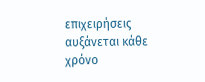επιχειρήσεις αυξάνεται κάθε χρόνο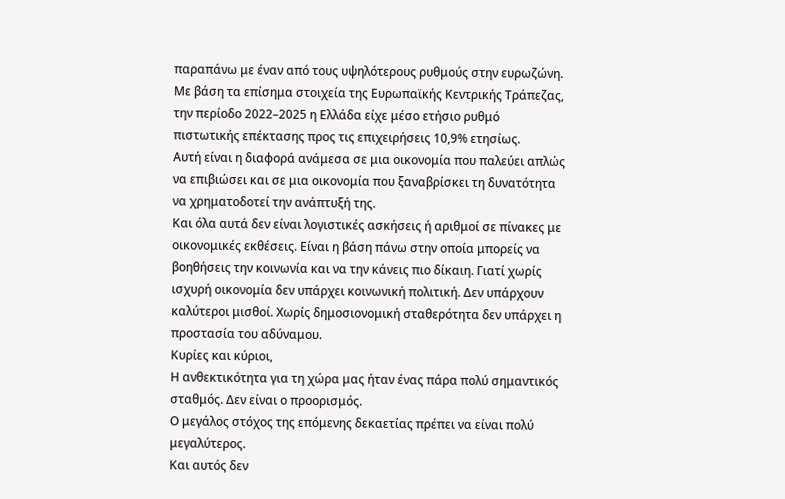παραπάνω με έναν από τους υψηλότερους ρυθμούς στην ευρωζώνη. Με βάση τα επίσημα στοιχεία της Ευρωπαϊκής Κεντρικής Τράπεζας, την περίοδο 2022–2025 η Ελλάδα είχε μέσο ετήσιο ρυθμό πιστωτικής επέκτασης προς τις επιχειρήσεις 10,9% ετησίως.
Αυτή είναι η διαφορά ανάμεσα σε μια οικονομία που παλεύει απλώς να επιβιώσει και σε μια οικονομία που ξαναβρίσκει τη δυνατότητα να χρηματοδοτεί την ανάπτυξή της.
Και όλα αυτά δεν είναι λογιστικές ασκήσεις ή αριθμοί σε πίνακες με οικονομικές εκθέσεις. Είναι η βάση πάνω στην οποία μπορείς να βοηθήσεις την κοινωνία και να την κάνεις πιο δίκαιη. Γιατί χωρίς ισχυρή οικονομία δεν υπάρχει κοινωνική πολιτική. Δεν υπάρχουν καλύτεροι μισθοί. Χωρίς δημοσιονομική σταθερότητα δεν υπάρχει η προστασία του αδύναμου.
Κυρίες και κύριοι,
Η ανθεκτικότητα για τη χώρα μας ήταν ένας πάρα πολύ σημαντικός σταθμός. Δεν είναι ο προορισμός.
Ο μεγάλος στόχος της επόμενης δεκαετίας πρέπει να είναι πολύ μεγαλύτερος.
Και αυτός δεν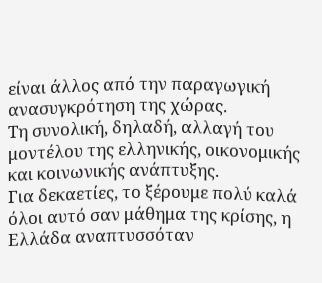είναι άλλος από την παραγωγική ανασυγκρότηση της χώρας.
Τη συνολική, δηλαδή, αλλαγή του μοντέλου της ελληνικής, οικονομικής και κοινωνικής ανάπτυξης.
Για δεκαετίες, το ξέρουμε πολύ καλά όλοι αυτό σαν μάθημα της κρίσης, η Ελλάδα αναπτυσσόταν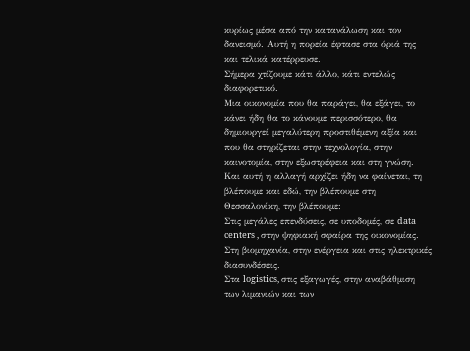κυρίως μέσα από την κατανάλωση και τον δανεισμό. Αυτή η πορεία έφτασε στα όριά της και τελικά κατέρρευσε.
Σήμερα χτίζουμε κάτι άλλο, κάτι εντελώς διαφορετικό.
Μια οικονομία που θα παράγει, θα εξάγει, το κάνει ήδη θα το κάνουμε περισσότερο, θα δημιουργεί μεγαλύτερη προστιθέμενη αξία και που θα στηρίζεται στην τεχνολογία, στην καινοτομία, στην εξωστρέφεια και στη γνώση.
Και αυτή η αλλαγή αρχίζει ήδη να φαίνεται, τη βλέπουμε και εδώ, την βλέπουμε στη Θεσσαλονίκη, την βλέπουμε:
Στις μεγάλες επενδύσεις, σε υποδομές, σε data centers , στην ψηφιακή σφαίρα της οικονομίας.
Στη βιομηχανία, στην ενέργεια και στις ηλεκτρικές διασυνδέσεις.
Στα logistics, στις εξαγωγές, στην αναβάθμιση των λιμανιών και των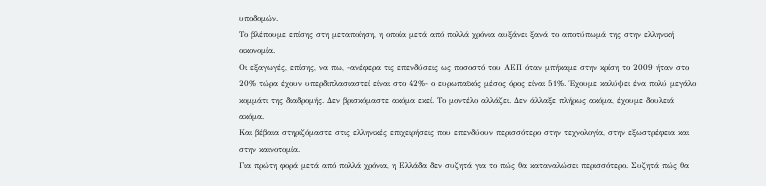υποδομών.
Το βλέπουμε επίσης στη μεταποίηση, η οποία μετά από πολλά χρόνια αυξάνει ξανά το αποτύπωμά της στην ελληνική οικονομία.
Οι εξαγωγές, επίσης, να πω, -ανέφερα τις επενδύσεις ως ποσοστό του ΑΕΠ όταν μπήκαμε στην κρίση το 2009 ήταν στο 20% τώρα έχουν υπερδιπλασιαστεί είναι στο 42%- ο ευρωπαϊκός μέσος όρος είναι 51%. Έχουμε καλύψει ένα πολύ μεγάλο κομμάτι της διαδρομής. Δεν βρισκόμαστε ακόμα εκεί. Το μοντέλο αλλάζει. Δεν άλλαξε πλήρως ακόμα, έχουμε δουλειά ακόμα.
Και βέβαια στηριζόμαστε στις ελληνικές επιχειρήσεις που επενδύουν περισσότερο στην τεχνολογία, στην εξωστρέφεια και στην καινοτομία.
Για πρώτη φορά μετά από πολλά χρόνια, η Ελλάδα δεν συζητά για το πώς θα καταναλώσει περισσότερο. Συζητά πώς θα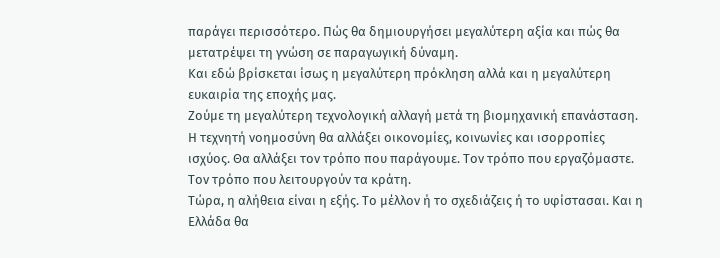παράγει περισσότερο. Πώς θα δημιουργήσει μεγαλύτερη αξία και πώς θα μετατρέψει τη γνώση σε παραγωγική δύναμη.
Και εδώ βρίσκεται ίσως η μεγαλύτερη πρόκληση αλλά και η μεγαλύτερη ευκαιρία της εποχής μας.
Ζούμε τη μεγαλύτερη τεχνολογική αλλαγή μετά τη βιομηχανική επανάσταση.
Η τεχνητή νοημοσύνη θα αλλάξει οικονομίες, κοινωνίες και ισορροπίες ισχύος. Θα αλλάξει τον τρόπο που παράγουμε. Τον τρόπο που εργαζόμαστε. Τον τρόπο που λειτουργούν τα κράτη.
Τώρα, η αλήθεια είναι η εξής. Το μέλλον ή το σχεδιάζεις ή το υφίστασαι. Και η Ελλάδα θα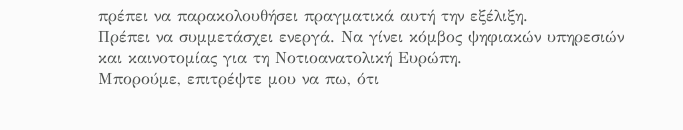πρέπει να παρακολουθήσει πραγματικά αυτή την εξέλιξη.
Πρέπει να συμμετάσχει ενεργά. Να γίνει κόμβος ψηφιακών υπηρεσιών και καινοτομίας για τη Νοτιοανατολική Ευρώπη.
Μπορούμε, επιτρέψτε μου να πω, ότι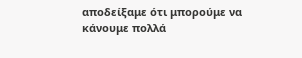αποδείξαμε ότι μπορούμε να κάνουμε πολλά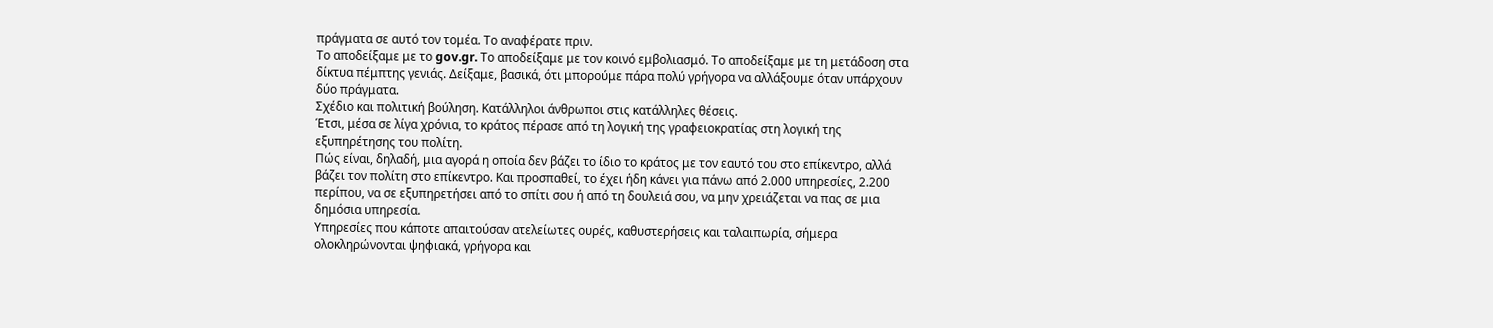πράγματα σε αυτό τον τομέα. Το αναφέρατε πριν.
Το αποδείξαμε με το gov.gr. Το αποδείξαμε με τον κοινό εμβολιασμό. Το αποδείξαμε με τη μετάδοση στα δίκτυα πέμπτης γενιάς. Δείξαμε, βασικά, ότι μπορούμε πάρα πολύ γρήγορα να αλλάξουμε όταν υπάρχουν δύο πράγματα.
Σχέδιο και πολιτική βούληση. Κατάλληλοι άνθρωποι στις κατάλληλες θέσεις.
Έτσι, μέσα σε λίγα χρόνια, το κράτος πέρασε από τη λογική της γραφειοκρατίας στη λογική της εξυπηρέτησης του πολίτη.
Πώς είναι, δηλαδή, μια αγορά η οποία δεν βάζει το ίδιο το κράτος με τον εαυτό του στο επίκεντρο, αλλά βάζει τον πολίτη στο επίκεντρο. Και προσπαθεί, το έχει ήδη κάνει για πάνω από 2.000 υπηρεσίες, 2.200 περίπου, να σε εξυπηρετήσει από το σπίτι σου ή από τη δουλειά σου, να μην χρειάζεται να πας σε μια δημόσια υπηρεσία.
Υπηρεσίες που κάποτε απαιτούσαν ατελείωτες ουρές, καθυστερήσεις και ταλαιπωρία, σήμερα ολοκληρώνονται ψηφιακά, γρήγορα και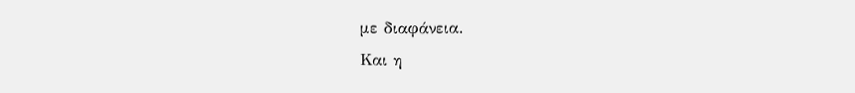με διαφάνεια.
Και η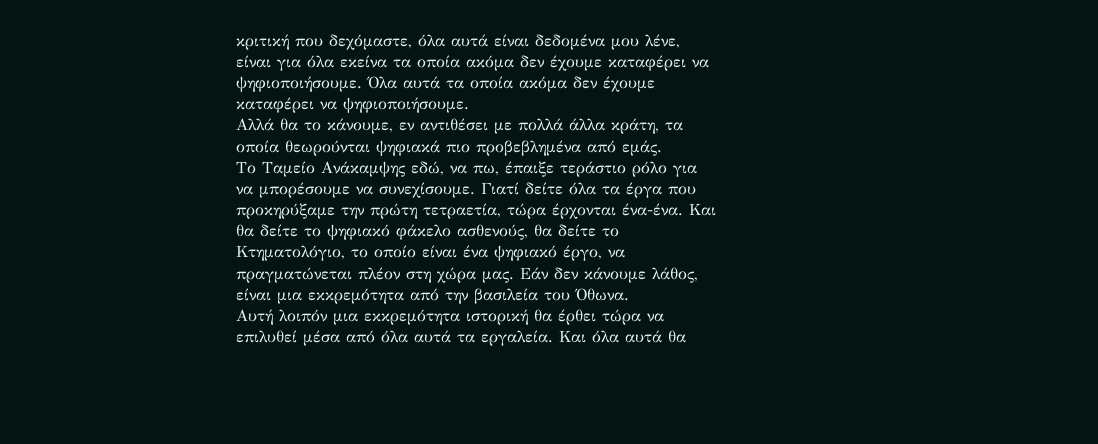κριτική που δεχόμαστε, όλα αυτά είναι δεδομένα μου λένε, είναι για όλα εκείνα τα οποία ακόμα δεν έχουμε καταφέρει να ψηφιοποιήσουμε. Όλα αυτά τα οποία ακόμα δεν έχουμε καταφέρει να ψηφιοποιήσουμε.
Αλλά θα το κάνουμε, εν αντιθέσει με πολλά άλλα κράτη, τα οποία θεωρούνται ψηφιακά πιο προβεβλημένα από εμάς.
Το Ταμείο Ανάκαμψης εδώ, να πω, έπαιξε τεράστιο ρόλο για να μπορέσουμε να συνεχίσουμε. Γιατί δείτε όλα τα έργα που προκηρύξαμε την πρώτη τετραετία, τώρα έρχονται ένα-ένα. Και θα δείτε το ψηφιακό φάκελο ασθενούς, θα δείτε το Κτηματολόγιο, το οποίο είναι ένα ψηφιακό έργο, να πραγματώνεται πλέον στη χώρα μας. Εάν δεν κάνουμε λάθος, είναι μια εκκρεμότητα από την βασιλεία του Όθωνα.
Αυτή λοιπόν μια εκκρεμότητα ιστορική θα έρθει τώρα να επιλυθεί μέσα από όλα αυτά τα εργαλεία. Και όλα αυτά θα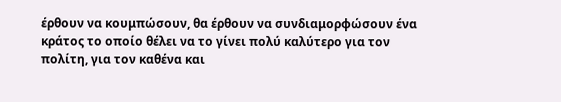έρθουν να κουμπώσουν, θα έρθουν να συνδιαμορφώσουν ένα κράτος το οποίο θέλει να το γίνει πολύ καλύτερο για τον πολίτη, για τον καθένα και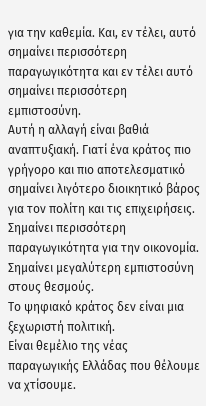για την καθεμία. Και, εν τέλει, αυτό σημαίνει περισσότερη παραγωγικότητα και εν τέλει αυτό σημαίνει περισσότερη εμπιστοσύνη.
Αυτή η αλλαγή είναι βαθιά αναπτυξιακή. Γιατί ένα κράτος πιο γρήγορο και πιο αποτελεσματικό σημαίνει λιγότερο διοικητικό βάρος για τον πολίτη και τις επιχειρήσεις. Σημαίνει περισσότερη παραγωγικότητα για την οικονομία. Σημαίνει μεγαλύτερη εμπιστοσύνη στους θεσμούς.
Το ψηφιακό κράτος δεν είναι μια ξεχωριστή πολιτική.
Είναι θεμέλιο της νέας παραγωγικής Ελλάδας που θέλουμε να χτίσουμε.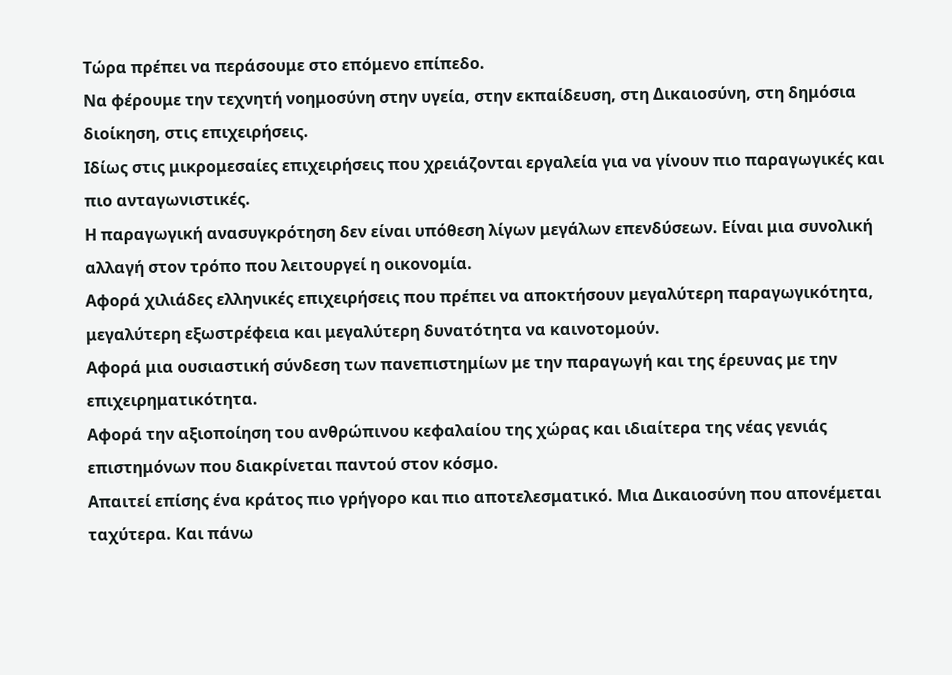Τώρα πρέπει να περάσουμε στο επόμενο επίπεδο.
Να φέρουμε την τεχνητή νοημοσύνη στην υγεία, στην εκπαίδευση, στη Δικαιοσύνη, στη δημόσια διοίκηση, στις επιχειρήσεις.
Ιδίως στις μικρομεσαίες επιχειρήσεις που χρειάζονται εργαλεία για να γίνουν πιο παραγωγικές και πιο ανταγωνιστικές.
Η παραγωγική ανασυγκρότηση δεν είναι υπόθεση λίγων μεγάλων επενδύσεων. Είναι μια συνολική αλλαγή στον τρόπο που λειτουργεί η οικονομία.
Αφορά χιλιάδες ελληνικές επιχειρήσεις που πρέπει να αποκτήσουν μεγαλύτερη παραγωγικότητα, μεγαλύτερη εξωστρέφεια και μεγαλύτερη δυνατότητα να καινοτομούν.
Αφορά μια ουσιαστική σύνδεση των πανεπιστημίων με την παραγωγή και της έρευνας με την επιχειρηματικότητα.
Αφορά την αξιοποίηση του ανθρώπινου κεφαλαίου της χώρας και ιδιαίτερα της νέας γενιάς επιστημόνων που διακρίνεται παντού στον κόσμο.
Απαιτεί επίσης ένα κράτος πιο γρήγορο και πιο αποτελεσματικό. Μια Δικαιοσύνη που απονέμεται ταχύτερα. Και πάνω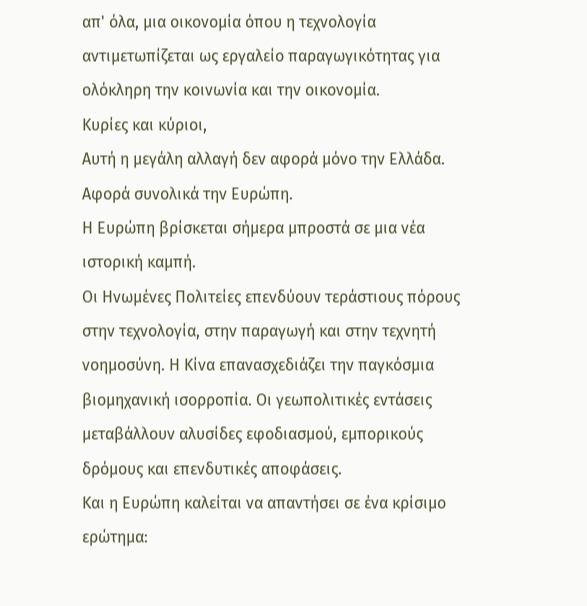απ' όλα, μια οικονομία όπου η τεχνολογία αντιμετωπίζεται ως εργαλείο παραγωγικότητας για ολόκληρη την κοινωνία και την οικονομία.
Κυρίες και κύριοι,
Αυτή η μεγάλη αλλαγή δεν αφορά μόνο την Ελλάδα. Αφορά συνολικά την Ευρώπη.
Η Ευρώπη βρίσκεται σήμερα μπροστά σε μια νέα ιστορική καμπή.
Οι Ηνωμένες Πολιτείες επενδύουν τεράστιους πόρους στην τεχνολογία, στην παραγωγή και στην τεχνητή νοημοσύνη. Η Κίνα επανασχεδιάζει την παγκόσμια βιομηχανική ισορροπία. Οι γεωπολιτικές εντάσεις μεταβάλλουν αλυσίδες εφοδιασμού, εμπορικούς δρόμους και επενδυτικές αποφάσεις.
Και η Ευρώπη καλείται να απαντήσει σε ένα κρίσιμο ερώτημα: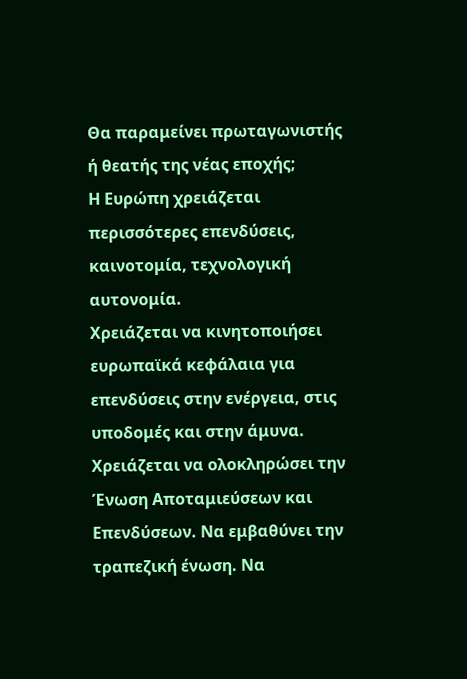Θα παραμείνει πρωταγωνιστής ή θεατής της νέας εποχής;
Η Ευρώπη χρειάζεται περισσότερες επενδύσεις, καινοτομία, τεχνολογική αυτονομία.
Χρειάζεται να κινητοποιήσει ευρωπαϊκά κεφάλαια για επενδύσεις στην ενέργεια, στις υποδομές και στην άμυνα.
Χρειάζεται να ολοκληρώσει την Ένωση Αποταμιεύσεων και Επενδύσεων. Να εμβαθύνει την τραπεζική ένωση. Να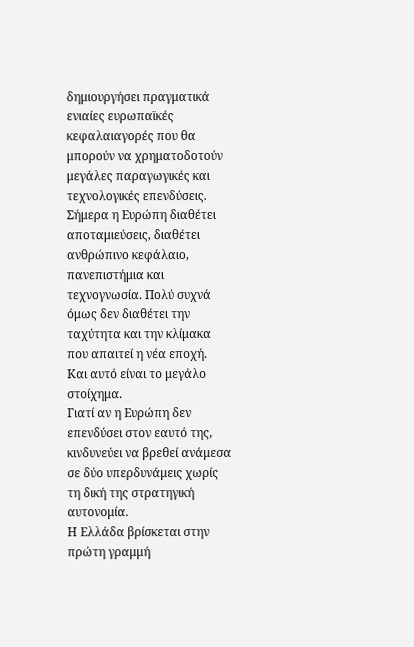δημιουργήσει πραγματικά ενιαίες ευρωπαϊκές κεφαλαιαγορές που θα μπορούν να χρηματοδοτούν μεγάλες παραγωγικές και τεχνολογικές επενδύσεις.
Σήμερα η Ευρώπη διαθέτει αποταμιεύσεις, διαθέτει ανθρώπινο κεφάλαιο, πανεπιστήμια και τεχνογνωσία. Πολύ συχνά όμως δεν διαθέτει την ταχύτητα και την κλίμακα που απαιτεί η νέα εποχή.
Και αυτό είναι το μεγάλο στοίχημα.
Γιατί αν η Ευρώπη δεν επενδύσει στον εαυτό της, κινδυνεύει να βρεθεί ανάμεσα σε δύο υπερδυνάμεις χωρίς τη δική της στρατηγική αυτονομία.
Η Ελλάδα βρίσκεται στην πρώτη γραμμή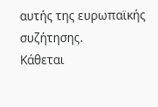αυτής της ευρωπαϊκής συζήτησης.
Κάθεται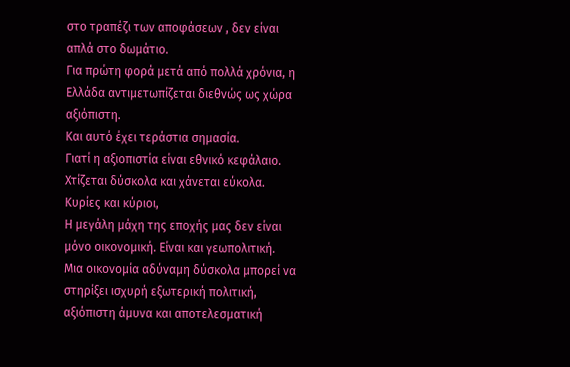στο τραπέζι των αποφάσεων , δεν είναι απλά στο δωμάτιο.
Για πρώτη φορά μετά από πολλά χρόνια, η Ελλάδα αντιμετωπίζεται διεθνώς ως χώρα αξιόπιστη.
Και αυτό έχει τεράστια σημασία.
Γιατί η αξιοπιστία είναι εθνικό κεφάλαιο. Χτίζεται δύσκολα και χάνεται εύκολα.
Κυρίες και κύριοι,
Η μεγάλη μάχη της εποχής μας δεν είναι μόνο οικονομική. Είναι και γεωπολιτική.
Μια οικονομία αδύναμη δύσκολα μπορεί να στηρίξει ισχυρή εξωτερική πολιτική, αξιόπιστη άμυνα και αποτελεσματική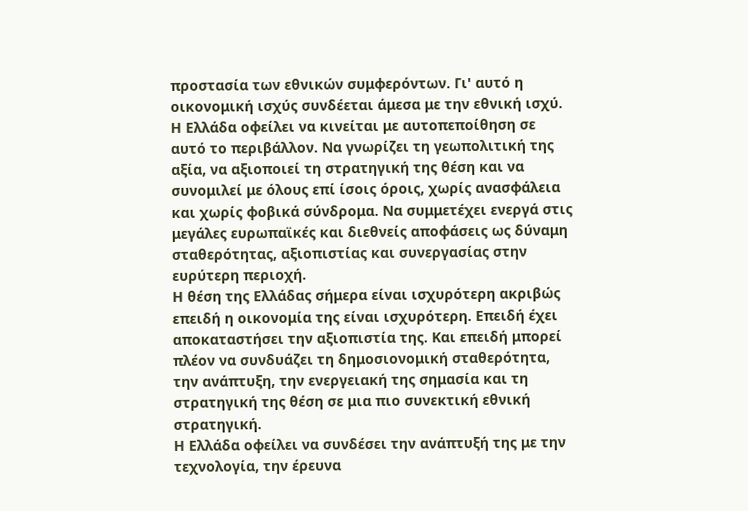προστασία των εθνικών συμφερόντων. Γι' αυτό η οικονομική ισχύς συνδέεται άμεσα με την εθνική ισχύ.
Η Ελλάδα οφείλει να κινείται με αυτοπεποίθηση σε αυτό το περιβάλλον. Να γνωρίζει τη γεωπολιτική της αξία, να αξιοποιεί τη στρατηγική της θέση και να συνομιλεί με όλους επί ίσοις όροις, χωρίς ανασφάλεια και χωρίς φοβικά σύνδρομα. Να συμμετέχει ενεργά στις μεγάλες ευρωπαϊκές και διεθνείς αποφάσεις ως δύναμη σταθερότητας, αξιοπιστίας και συνεργασίας στην ευρύτερη περιοχή.
Η θέση της Ελλάδας σήμερα είναι ισχυρότερη ακριβώς επειδή η οικονομία της είναι ισχυρότερη. Επειδή έχει αποκαταστήσει την αξιοπιστία της. Και επειδή μπορεί πλέον να συνδυάζει τη δημοσιονομική σταθερότητα, την ανάπτυξη, την ενεργειακή της σημασία και τη στρατηγική της θέση σε μια πιο συνεκτική εθνική στρατηγική.
Η Ελλάδα οφείλει να συνδέσει την ανάπτυξή της με την τεχνολογία, την έρευνα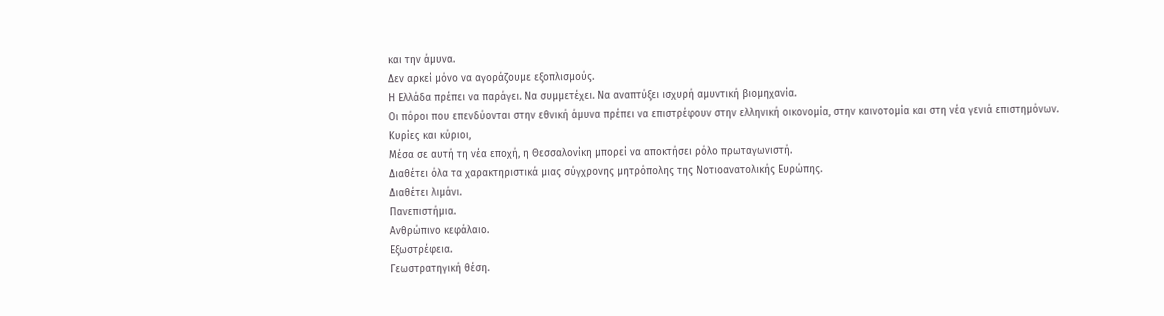και την άμυνα.
Δεν αρκεί μόνο να αγοράζουμε εξοπλισμούς.
Η Ελλάδα πρέπει να παράγει. Να συμμετέχει. Να αναπτύξει ισχυρή αμυντική βιομηχανία.
Οι πόροι που επενδύονται στην εθνική άμυνα πρέπει να επιστρέφουν στην ελληνική οικονομία, στην καινοτομία και στη νέα γενιά επιστημόνων.
Κυρίες και κύριοι,
Μέσα σε αυτή τη νέα εποχή, η Θεσσαλονίκη μπορεί να αποκτήσει ρόλο πρωταγωνιστή.
Διαθέτει όλα τα χαρακτηριστικά μιας σύγχρονης μητρόπολης της Νοτιοανατολικής Ευρώπης.
Διαθέτει λιμάνι.
Πανεπιστήμια.
Ανθρώπινο κεφάλαιο.
Εξωστρέφεια.
Γεωστρατηγική θέση.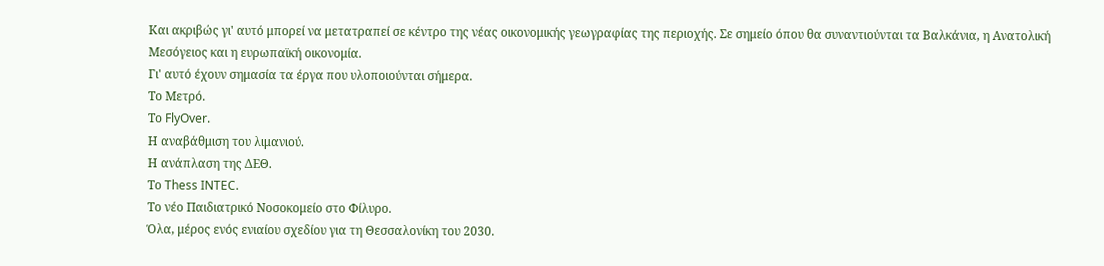Και ακριβώς γι' αυτό μπορεί να μετατραπεί σε κέντρο της νέας οικονομικής γεωγραφίας της περιοχής. Σε σημείο όπου θα συναντιούνται τα Βαλκάνια, η Ανατολική Μεσόγειος και η ευρωπαϊκή οικονομία.
Γι' αυτό έχουν σημασία τα έργα που υλοποιούνται σήμερα.
Το Μετρό.
Το FlyOver.
Η αναβάθμιση του λιμανιού.
Η ανάπλαση της ΔΕΘ.
Το Thess INTEC.
Το νέο Παιδιατρικό Νοσοκομείο στο Φίλυρο.
Όλα, μέρος ενός ενιαίου σχεδίου για τη Θεσσαλονίκη του 2030.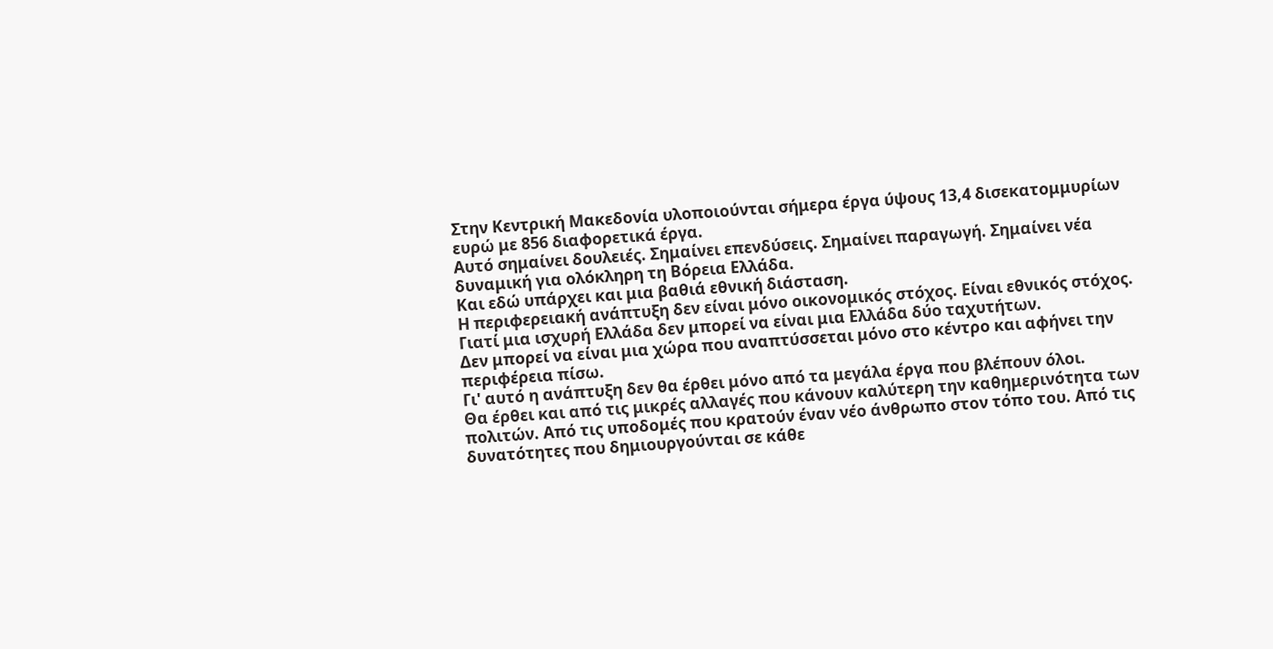Στην Κεντρική Μακεδονία υλοποιούνται σήμερα έργα ύψους 13,4 δισεκατομμυρίων ευρώ με 856 διαφορετικά έργα.
Αυτό σημαίνει δουλειές. Σημαίνει επενδύσεις. Σημαίνει παραγωγή. Σημαίνει νέα δυναμική για ολόκληρη τη Βόρεια Ελλάδα.
Και εδώ υπάρχει και μια βαθιά εθνική διάσταση.
Η περιφερειακή ανάπτυξη δεν είναι μόνο οικονομικός στόχος. Είναι εθνικός στόχος.
Γιατί μια ισχυρή Ελλάδα δεν μπορεί να είναι μια Ελλάδα δύο ταχυτήτων.
Δεν μπορεί να είναι μια χώρα που αναπτύσσεται μόνο στο κέντρο και αφήνει την περιφέρεια πίσω.
Γι' αυτό η ανάπτυξη δεν θα έρθει μόνο από τα μεγάλα έργα που βλέπουν όλοι.
Θα έρθει και από τις μικρές αλλαγές που κάνουν καλύτερη την καθημερινότητα των πολιτών. Από τις υποδομές που κρατούν έναν νέο άνθρωπο στον τόπο του. Από τις δυνατότητες που δημιουργούνται σε κάθε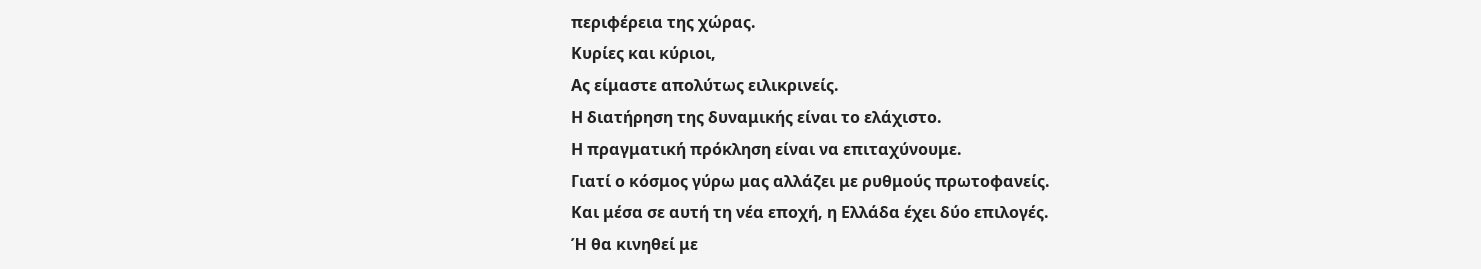περιφέρεια της χώρας.
Κυρίες και κύριοι,
Ας είμαστε απολύτως ειλικρινείς.
Η διατήρηση της δυναμικής είναι το ελάχιστο.
Η πραγματική πρόκληση είναι να επιταχύνουμε.
Γιατί ο κόσμος γύρω μας αλλάζει με ρυθμούς πρωτοφανείς.
Και μέσα σε αυτή τη νέα εποχή, η Ελλάδα έχει δύο επιλογές.
Ή θα κινηθεί με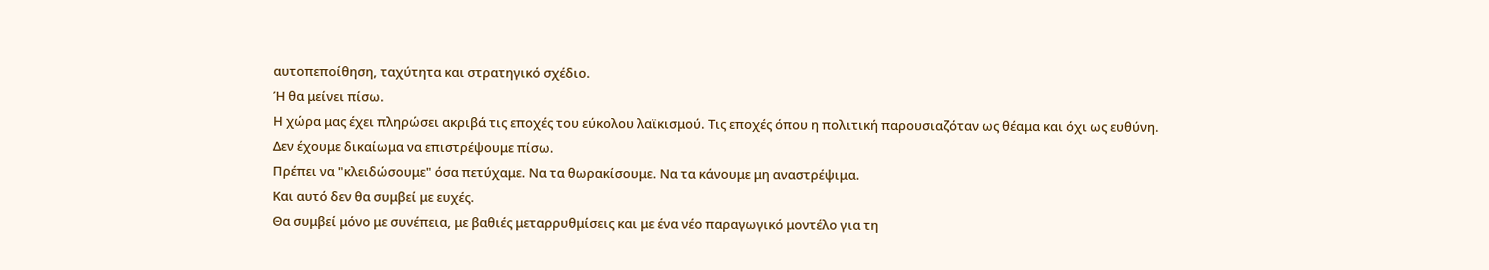αυτοπεποίθηση, ταχύτητα και στρατηγικό σχέδιο.
Ή θα μείνει πίσω.
Η χώρα μας έχει πληρώσει ακριβά τις εποχές του εύκολου λαϊκισμού. Τις εποχές όπου η πολιτική παρουσιαζόταν ως θέαμα και όχι ως ευθύνη.
Δεν έχουμε δικαίωμα να επιστρέψουμε πίσω.
Πρέπει να "κλειδώσουμε" όσα πετύχαμε. Να τα θωρακίσουμε. Να τα κάνουμε μη αναστρέψιμα.
Και αυτό δεν θα συμβεί με ευχές.
Θα συμβεί μόνο με συνέπεια, με βαθιές μεταρρυθμίσεις και με ένα νέο παραγωγικό μοντέλο για τη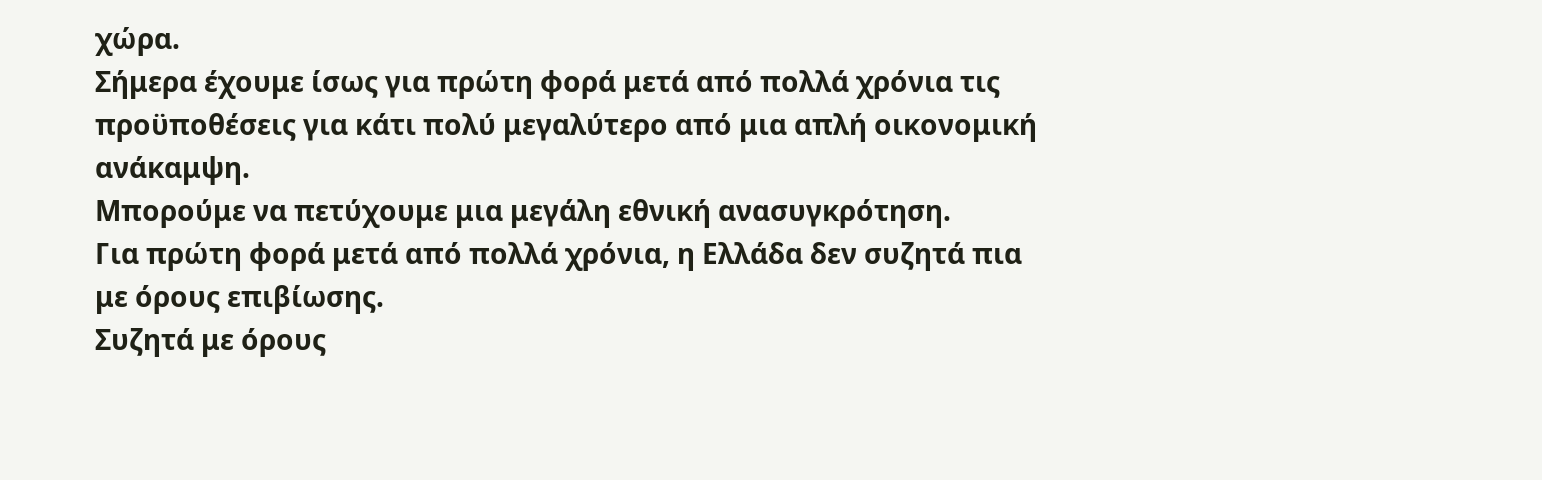χώρα.
Σήμερα έχουμε ίσως για πρώτη φορά μετά από πολλά χρόνια τις προϋποθέσεις για κάτι πολύ μεγαλύτερο από μια απλή οικονομική ανάκαμψη.
Μπορούμε να πετύχουμε μια μεγάλη εθνική ανασυγκρότηση.
Για πρώτη φορά μετά από πολλά χρόνια, η Ελλάδα δεν συζητά πια με όρους επιβίωσης.
Συζητά με όρους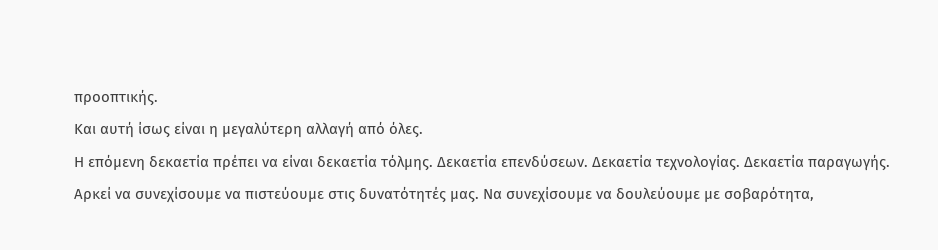προοπτικής.
Και αυτή ίσως είναι η μεγαλύτερη αλλαγή από όλες.
Η επόμενη δεκαετία πρέπει να είναι δεκαετία τόλμης. Δεκαετία επενδύσεων. Δεκαετία τεχνολογίας. Δεκαετία παραγωγής.
Αρκεί να συνεχίσουμε να πιστεύουμε στις δυνατότητές μας. Να συνεχίσουμε να δουλεύουμε με σοβαρότητα,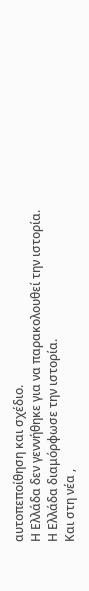αυτοπεποίθηση και σχέδιο.
Η Ελλάδα δεν γεννήθηκε για να παρακολουθεί την ιστορία.
Η Ελλάδα διαμόρφωσε την ιστορία.
Και στη νέα ,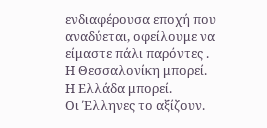ενδιαφέρουσα εποχή που αναδύεται, οφείλουμε να είμαστε πάλι παρόντες .
Η Θεσσαλονίκη μπορεί.
Η Ελλάδα μπορεί.
Οι Έλληνες το αξίζουν.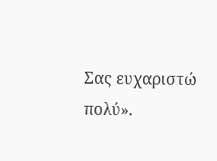Σας ευχαριστώ πολύ».